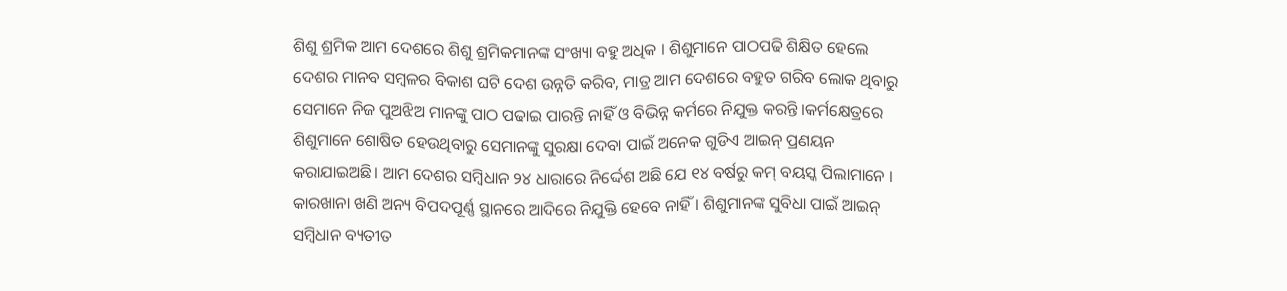ଶିଶୁ ଶ୍ରମିକ ଆମ ଦେଶରେ ଶିଶୁ ଶ୍ରମିକମାନଙ୍କ ସଂଖ୍ୟା ବହୁ ଅଧିକ । ଶିଶୁମାନେ ପାଠପଢି ଶିକ୍ଷିତ ହେଲେ ଦେଶର ମାନବ ସମ୍ବଳର ବିକାଶ ଘଟି ଦେଶ ଉନ୍ନତି କରିବ, ମାତ୍ର ଆମ ଦେଶରେ ବହୁତ ଗରିବ ଲୋକ ଥିବାରୁ ସେମାନେ ନିଜ ପୁଅଝିଅ ମାନଙ୍କୁ ପାଠ ପଢାଇ ପାରନ୍ତି ନାହିଁ ଓ ବିଭିନ୍ନ କର୍ମରେ ନିଯୁକ୍ତ କରନ୍ତି ।କର୍ମକ୍ଷେତ୍ରରେ ଶିଶୁମାନେ ଶୋଷିତ ହେଉଥିବାରୁ ସେମାନଙ୍କୁ ସୁରକ୍ଷା ଦେବା ପାଇଁ ଅନେକ ଗୁଡିଏ ଆଇନ୍ ପ୍ରଣୟନ କରାଯାଇଅଛି। ଆମ ଦେଶର ସମ୍ବିଧାନ ୨୪ ଧାରାରେ ନିର୍ଦ୍ଦେଶ ଅଛି ଯେ ୧୪ ବର୍ଷରୁ କମ୍ ବୟସ୍କ ପିଲାମାନେ । କାରଖାନା ଖଣି ଅନ୍ୟ ବିପଦପୂର୍ଣ୍ଣ ସ୍ଥାନରେ ଆଦିରେ ନିଯୁକ୍ତି ହେବେ ନାହିଁ । ଶିଶୁମାନଙ୍କ ସୁବିଧା ପାଇଁ ଆଇନ୍ ସମ୍ବିଧାନ ବ୍ୟତୀତ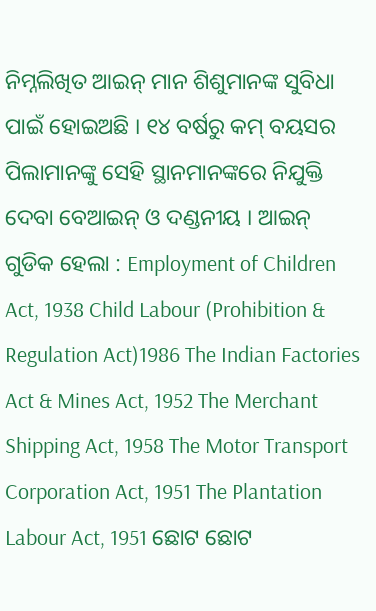ନିମ୍ନଲିଖିତ ଆଇନ୍ ମାନ ଶିଶୁମାନଙ୍କ ସୁବିଧା ପାଇଁ ହୋଇଅଛି । ୧୪ ବର୍ଷରୁ କମ୍ ବୟସର ପିଲାମାନଙ୍କୁ ସେହି ସ୍ଥାନମାନଙ୍କରେ ନିଯୁକ୍ତି ଦେବା ବେଆଇନ୍ ଓ ଦଣ୍ଡନୀୟ । ଆଇନ୍ ଗୁଡିକ ହେଲା : Employment of Children Act, 1938 Child Labour (Prohibition & Regulation Act)1986 The Indian Factories Act & Mines Act, 1952 The Merchant Shipping Act, 1958 The Motor Transport Corporation Act, 1951 The Plantation Labour Act, 1951 ଛୋଟ ଛୋଟ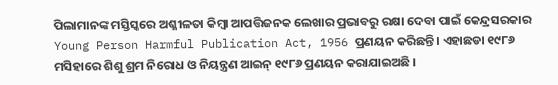ପିଲାମାନଙ୍କ ମସ୍ତିସ୍କରେ ଅଶ୍ଳୀଳତା କିମ୍ବା ଆପତ୍ତିଜନକ ଲେଖାର ପ୍ରଭାବରୁ ରକ୍ଷା ଦେବା ପାଇଁ କେନ୍ଦ୍ରସରକାର Young Person Harmful Publication Act, 1956 ପ୍ରଣୟନ କରିଛନ୍ତି । ଏହାଛଡା ୧୯୮୬ ମସିହାରେ ଶିଶୁ ଶ୍ରମ ନିରୋଧ ଓ ନିୟନ୍ତ୍ରଣ ଆଇନ୍ ୧୯୮୬ ପ୍ରଣୟନ କରାଯାଇଅଛି ।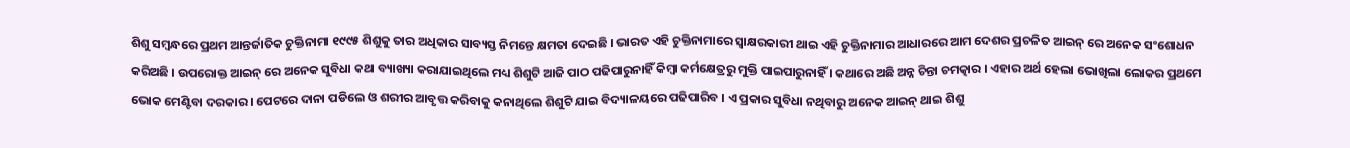ଶିଶୁ ସମ୍ବନ୍ଧରେ ପ୍ରଥମ ଆନ୍ତର୍ଜାତିକ ଚୁକ୍ତିନାମା ୧୯୯୫ ଶିଶୁକୁ ତାର ଅଧିକାର ସାବ୍ୟସ୍ତ ନିମନ୍ତେ କ୍ଷମତା ଦେଇଛି । ଭାରତ ଏହି ଚୁକ୍ତିନାମାରେ ସ୍ଵାକ୍ଷରକାରୀ ଥାଇ ଏହି ଚୁକ୍ତିନାମାର ଆଧାରରେ ଆମ ଦେଶର ପ୍ରଚଳିତ ଆଇନ୍ ରେ ଅନେକ ସଂଶୋଧନ କରିଅଛି । ଉପରୋକ୍ତ ଆଇନ୍ ରେ ଅନେକ ସୁବିଧା କଥା ବ୍ୟାଖ୍ୟା କରାଯାଇଥିଲେ ମଧ୍ୟ ଶିଶୁଟି ଆଜି ପାଠ ପଢିପାରୁନାହିଁ କିମ୍ବା କର୍ମକ୍ଷେତ୍ରରୁ ମୁକ୍ତି ପାଇପାରୁନାହିଁ । କଥାରେ ଅଛି ଅନ୍ନ ଚିନ୍ତା ଚମତ୍କାର । ଏହାର ଅର୍ଥ ହେଲା ଭୋଖିଲା ଲୋକର ପ୍ରଥମେ ଭୋକ ମେଣ୍ଟିବା ଦରକାର । ପେଟରେ ଦାନା ପଡିଲେ ଓ ଶରୀର ଆବୃତ୍ତ କରିବାକୁ କନାଥିଲେ ଶିଶୁଟି ଯାଇ ବିଦ୍ୟାଳୟରେ ପଢିପାରିବ । ଏ ପ୍ରକାର ସୁବିଧା ନଥିବାରୁ ଅନେକ ଆଇନ୍ ଥାଇ ଶିଶୁ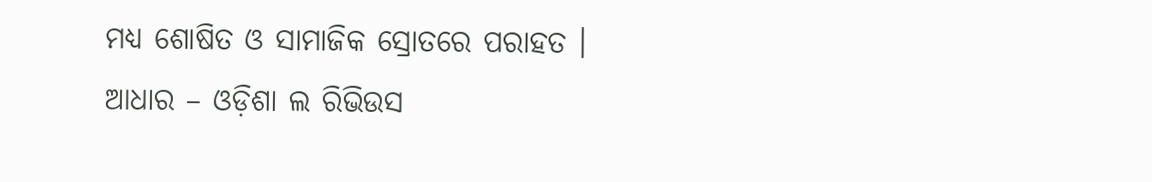ମଧ୍ୟ ଶୋଷିତ ଓ ସାମାଜିକ ସ୍ରୋତରେ ପରାହତ । ଆଧାର – ଓଡ଼ିଶା ଲ ରିଭିଉସ